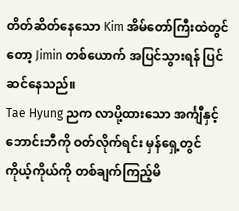တိတ်ဆိတ်နေသော Kim အိမ်တော်ကြီးထဲတွင်တော့ Jimin တစ်ယောက် အပြင်သွားရန် ပြင်ဆင်နေသည်။
Tae Hyung ညက လာပို့ထားသော အင်္ကျီနှင့် ဘောင်းဘီကို ဝတ်လိုက်ရင်း မှန်ရှေ့တွင် ကိုယ့်ကိုယ်ကို တစ်ချက်ကြည့်မိ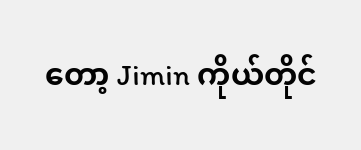တော့ Jimin ကိုယ်တိုင်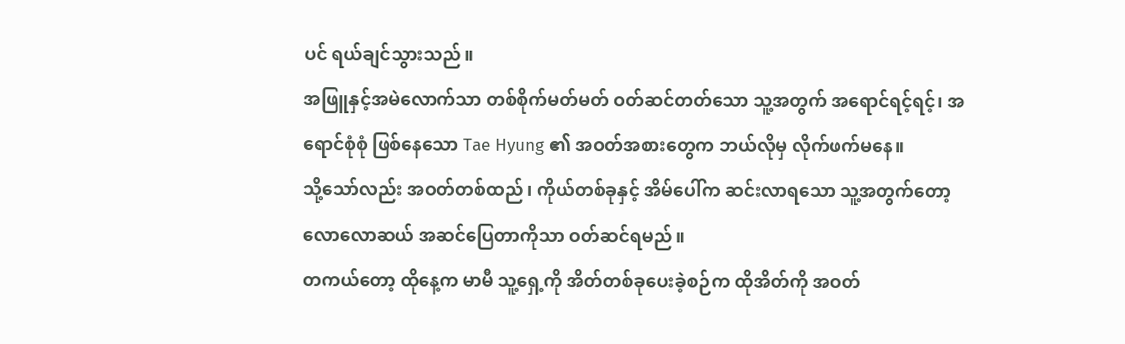ပင် ရယ်ချင်သွားသည်။
အဖြူနှင့်အမဲလောက်သာ တစ်စိုက်မတ်မတ် ဝတ်ဆင်တတ်သော သူ့အတွက် အရောင်ရင့်ရင့်၊ အရောင်စုံစုံ ဖြစ်နေသော Tae Hyung ၏ အဝတ်အစားတွေက ဘယ်လိုမှ လိုက်ဖက်မနေ။
သို့သော်လည်း အဝတ်တစ်ထည်၊ ကိုယ်တစ်ခုနှင့် အိမ်ပေါ်က ဆင်းလာရသော သူ့အတွက်တော့ လောလောဆယ် အဆင်ပြေတာကိုသာ ဝတ်ဆင်ရမည်။
တကယ်တော့ ထိုနေ့က မာမီ သူ့ရှေ့ကို အိတ်တစ်ခုပေးခဲ့စဉ်က ထိုအိတ်ကို အဝတ်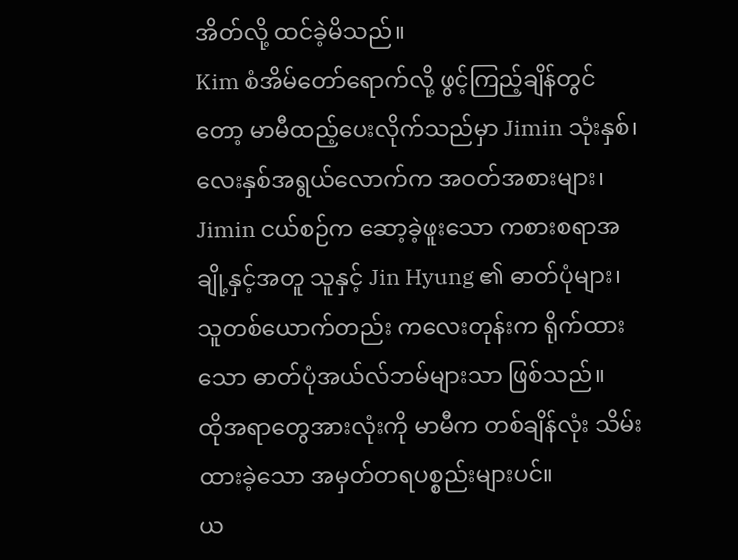အိတ်လို့ ထင်ခဲ့မိသည်။
Kim စံအိမ်တော်ရောက်လို့ ဖွင့်ကြည့်ချိန်တွင်တော့ မာမီထည့်ပေးလိုက်သည်မှာ Jimin သုံးနှစ်၊ လေးနှစ်အရွယ်လောက်က အဝတ်အစားများ၊ Jimin ငယ်စဉ်က ဆော့ခဲ့ဖူးသော ကစားစရာအချို့နှင့်အတူ သူနှင့် Jin Hyung ၏ ဓာတ်ပုံများ၊ သူတစ်ယောက်တည်း ကလေးတုန်းက ရိုက်ထားသော ဓာတ်ပုံအယ်လ်ဘမ်များသာ ဖြစ်သည်။
ထိုအရာတွေအားလုံးကို မာမီက တစ်ချိန်လုံး သိမ်းထားခဲ့သော အမှတ်တရပစ္စည်းများပင်။
ယ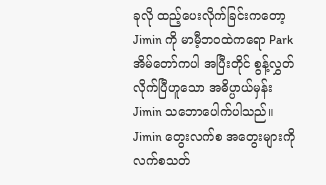ခုလို ထည့်ပေးလိုက်ခြင်းကတော့ Jimin ကို မာမီ့ဘဝထဲကရော Park အိမ်တော်ကပါ အပြီးတိုင် စွန့်လွှတ်လိုက်ပြီဟူသော အဓိပ္ပာယ်မှန်း Jimin သဘောပေါက်ပါသည်။
Jimin တွေးလက်စ အတွေးများကို လက်စသတ်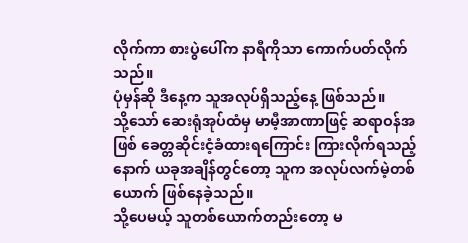လိုက်ကာ စားပွဲပေါ်က နာရီကိုသာ ကောက်ပတ်လိုက်သည်။
ပုံမှန်ဆို ဒီနေ့က သူအလုပ်ရှိသည့်နေ့ ဖြစ်သည်။
သို့သော် ဆေးရုံအုပ်ထံမှ မာမီ့အာဏာဖြင့် ဆရာဝန်အဖြစ် ခေတ္တဆိုင်းငံ့ခံထားရကြောင်း ကြားလိုက်ရသည့်နောက် ယခုအချိန်တွင်တော့ သူက အလုပ်လက်မဲ့တစ်ယောက် ဖြစ်နေခဲ့သည်။
သို့ပေမယ့် သူတစ်ယောက်တည်းတော့ မ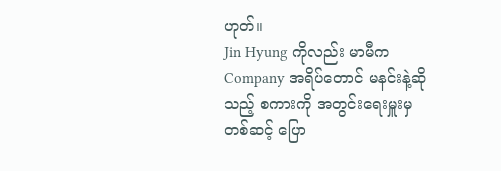ဟုတ်။
Jin Hyung ကိုလည်း မာမီက Company အရိပ်တောင် မနင်းနဲ့ဆိုသည့် စကားကို အတွင်းရေးမှူးမှတစ်ဆင့် ပြော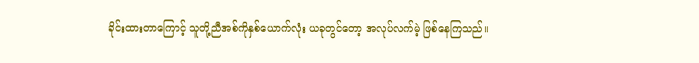ခိုင်းထားတာကြောင့် သူတို့ညီအစ်ကိုနှစ်ယောက်လုံး ယခုတွင်တော့ အလုပ်လက်မဲ့ ဖြစ်နေကြသည်။